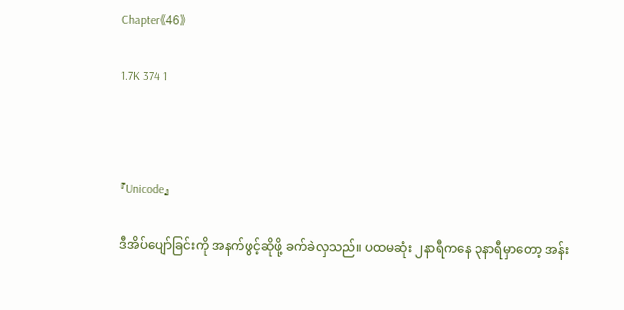Chapter《46》

1.7K 374 1



『Unicode』

ဒီအိပ်ပျော်ခြင်းကို အနက်ဖွင့်ဆိုဖို့ ခက်ခဲလှသည်။ ပထမဆုံး ၂နာရီကနေ ၃နာရီမှာတော့ အန်း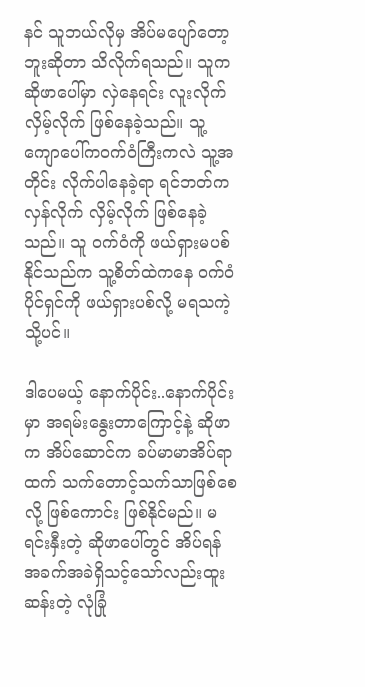နင် သူဘယ်လိုမှ အိပ်မပျော်တော့ဘူးဆိုတာ သိလိုက်ရသည်။ သူက ဆိုဖာပေါ်မှာ လှဲနေရင်း လူးလိုက်လှိမ့်လိုက် ဖြစ်နေခဲ့သည်။ သူ့ ကျောပေါ်ကဝက်ဝံကြီးကလဲ သူ့အတိုင်း လိုက်ပါနေခဲ့ရာ ရင်ဘတ်က လှန်လိုက် လှိမ့်လိုက် ဖြစ်နေခဲ့သည်။ သူ ဝက်ဝံကို ဖယ်ရှားမပစ်နိုင်သည်က သူ့စိတ်ထဲကနေ ဝက်ဝံပိုင်ရှင်ကို ဖယ်ရှားပစ်လို့ မရသကဲ့သို့ပင်။

ဒါပေမယ့် နောက်ပိုင်း..နောက်ပိုင်းမှာ အရမ်းနွေးတာကြောင့်နဲ့ ဆိုဖာက အိပ်ဆောင်က ခပ်မာမာအိပ်ရာထက် သက်တောင့်သက်သာဖြစ်စေလို့ ဖြစ်ကောင်း ဖြစ်နိုင်မည်။ မရင်းနှီးတဲ့ ဆိုဖာပေါ်တွင် အိပ်ရန် အခက်အခဲရှိသင့်သော်လည်းထူးဆန်းတဲ့ လုံခြုံ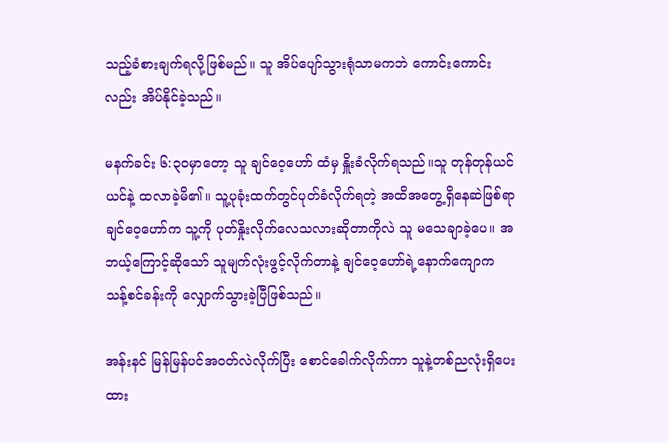သည့်ခံစားချက်ရလို့ဖြစ်မည်။ သူ အိပ်ပျော်သွားရုံသာမကဘဲ ကောင်းကောင်းလည်း အိပ်နိုင်ခဲ့သည်။

မနက်ခင်း ၆:၃၀မှာတော့ သူ ချင်ဝေ့ဟော် ထံမှ နှိူးခံလိုက်ရသည်။သူ တုန်တုန်ယင်ယင်နဲ့ ထလာခဲ့မိ၏။ သူ့ပုခုံးထက်တွင်ပုတ်ခံလိုက်ရတဲ့ အထိအတွေ့ရှိနေဆဲဖြစ်ရာ ချင်ဝေ့ဟော်က သူ့ကို ပုတ်နှိုးလိုက်လေသလားဆိုတာကိုလဲ သူ မသေချာခဲ့ပေ။ အဘယ့်ကြောင့်ဆိုသော် သူမျက်လုံးဖွင့်လိုက်တာနဲ့ ချင်ဝေ့ဟော်ရဲ့နောက်ကျောက သန့်စင်ခန်းကို လျှောက်သွားခဲ့ပြီဖြစ်သည်။

အန်းနင် မြန်မြန်ပင်အဝတ်လဲလိုက်ပြီး စောင်ခေါက်လိုက်ကာ သူနဲ့တစ်ညလုံးရှိပေးထား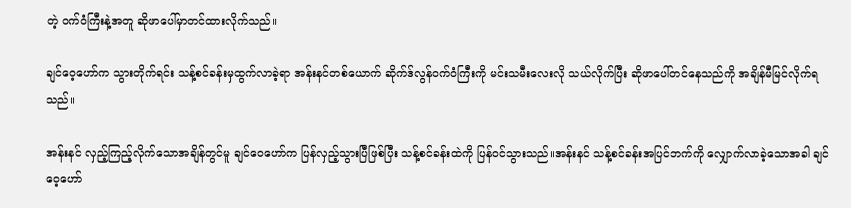တဲ့ ဝက်ဝံကြီးနဲ့အတူ ဆိုဖာပေါ်မှာတင်ထားလိုက်သည်။

ချင်ဝေ့ဟော်က သွားတိုက်ရင်း သန့်စင်ခန်းမှထွက်လာခဲ့ရာ အန်းနင်တစ်ယောက် ဆိုက်ဒ်လွန်ဝက်ဝံကြီးကို မင်းသမီးလေးလို သယ်လိုက်ပြီး ဆိုဖာပေါ်တင်နေသည်ကို အချိန်မီမြင်လိုက်ရသည်။

အန်းနင် လှည့်ကြည့်လိုက်သောအချိန်တွင်မူ ချင်ဝေဟော်က ပြန်လှည့်သွားပြီဖြစ်ပြီး သန့်စင်ခန်းထဲကို ပြန်ဝင်သွားသည်။အန်းနင် သန့်စင်ခန်းအပြင်ဘက်ကို လျှောက်လာခဲ့သောအခါ ချင်ဝေ့ဟော်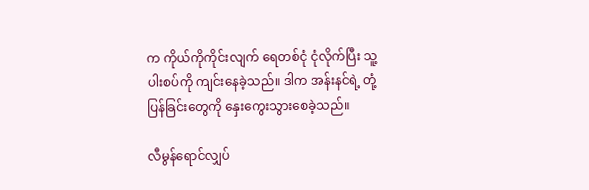က ကိုယ်ကိုကိုင်းလျက် ရေတစ်ငုံ ငုံလိုက်ပြီး သူ့ပါးစပ်ကို ကျင်းနေခဲ့သည်။ ဒါက အန်းနင်ရဲ့ တုံ့ပြန်ခြင်းတွေကို နှေးကွေးသွားစေခဲ့သည်။

လီမွန်ရောင်လျှပ်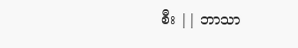စီး || ဘာသာ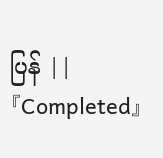ပြန် || 『Completed』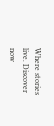Where stories live. Discover now